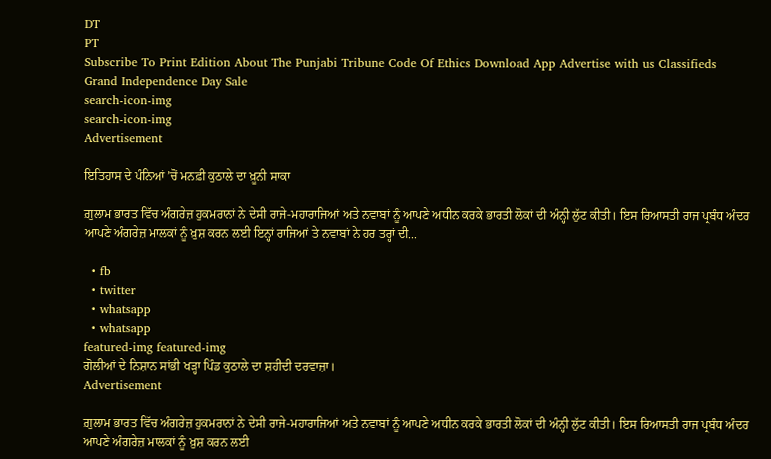DT
PT
Subscribe To Print Edition About The Punjabi Tribune Code Of Ethics Download App Advertise with us Classifieds
Grand Independence Day Sale
search-icon-img
search-icon-img
Advertisement

ਇਤਿਹਾਸ ਦੇ ਪੰਨਿਆਂ ’ਚੋਂ ਮਨਫ਼ੀ ਕੁਠਾਲੇ ਦਾ ਖ਼ੂਨੀ ਸਾਕਾ

ਗ਼ੁਲਾਮ ਭਾਰਤ ਵਿੱਚ ਅੰਗਰੇਜ਼ ਹੁਕਮਰਾਨਾਂ ਨੇ ਦੇਸੀ ਰਾਜੇ-ਮਹਾਰਾਜਿਆਂ ਅਤੇ ਨਵਾਬਾਂ ਨੂੰ ਆਪਣੇ ਅਧੀਨ ਕਰਕੇ ਭਾਰਤੀ ਲੋਕਾਂ ਦੀ ਅੰਨ੍ਹੀ ਲੁੱਟ ਕੀਤੀ। ਇਸ ਰਿਆਸਤੀ ਰਾਜ ਪ੍ਰਬੰਧ ਅੰਦਰ ਆਪਣੇ ਅੰਗਰੇਜ਼ ਮਾਲਕਾਂ ਨੂੰ ਖ਼ੁਸ਼ ਕਰਨ ਲਈ ਇਨ੍ਹਾਂ ਰਾਜਿਆਂ ਤੇ ਨਵਾਬਾਂ ਨੇ ਹਰ ਤਰ੍ਹਾਂ ਦੀ...

  • fb
  • twitter
  • whatsapp
  • whatsapp
featured-img featured-img
ਗੋਲੀਆਂ ਦੇ ਨਿਸ਼ਾਨ ਸਾਂਭੀ ਖੜ੍ਹਾ ਪਿੰਡ ਕੁਠਾਲੇ ਦਾ ਸ਼ਹੀਦੀ ਦਰਵਾਜ਼ਾ।
Advertisement

ਗ਼ੁਲਾਮ ਭਾਰਤ ਵਿੱਚ ਅੰਗਰੇਜ਼ ਹੁਕਮਰਾਨਾਂ ਨੇ ਦੇਸੀ ਰਾਜੇ-ਮਹਾਰਾਜਿਆਂ ਅਤੇ ਨਵਾਬਾਂ ਨੂੰ ਆਪਣੇ ਅਧੀਨ ਕਰਕੇ ਭਾਰਤੀ ਲੋਕਾਂ ਦੀ ਅੰਨ੍ਹੀ ਲੁੱਟ ਕੀਤੀ। ਇਸ ਰਿਆਸਤੀ ਰਾਜ ਪ੍ਰਬੰਧ ਅੰਦਰ ਆਪਣੇ ਅੰਗਰੇਜ਼ ਮਾਲਕਾਂ ਨੂੰ ਖ਼ੁਸ਼ ਕਰਨ ਲਈ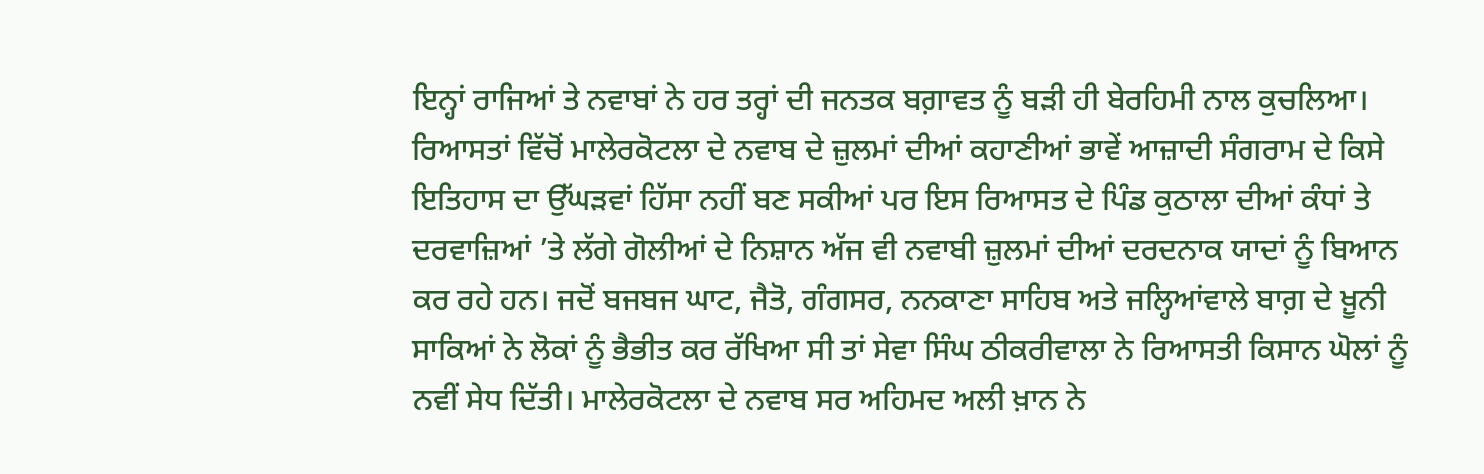ਇਨ੍ਹਾਂ ਰਾਜਿਆਂ ਤੇ ਨਵਾਬਾਂ ਨੇ ਹਰ ਤਰ੍ਹਾਂ ਦੀ ਜਨਤਕ ਬਗ਼ਾਵਤ ਨੂੰ ਬੜੀ ਹੀ ਬੇਰਹਿਮੀ ਨਾਲ ਕੁਚਲਿਆ। ਰਿਆਸਤਾਂ ਵਿੱਚੋਂ ਮਾਲੇਰਕੋਟਲਾ ਦੇ ਨਵਾਬ ਦੇ ਜ਼ੁਲਮਾਂ ਦੀਆਂ ਕਹਾਣੀਆਂ ਭਾਵੇਂ ਆਜ਼ਾਦੀ ਸੰਗਰਾਮ ਦੇ ਕਿਸੇ ਇਤਿਹਾਸ ਦਾ ਉੱਘੜਵਾਂ ਹਿੱਸਾ ਨਹੀਂ ਬਣ ਸਕੀਆਂ ਪਰ ਇਸ ਰਿਆਸਤ ਦੇ ਪਿੰਡ ਕੁਠਾਲਾ ਦੀਆਂ ਕੰਧਾਂ ਤੇ ਦਰਵਾਜ਼ਿਆਂ ’ਤੇ ਲੱਗੇ ਗੋਲੀਆਂ ਦੇ ਨਿਸ਼ਾਨ ਅੱਜ ਵੀ ਨਵਾਬੀ ਜ਼ੁਲਮਾਂ ਦੀਆਂ ਦਰਦਨਾਕ ਯਾਦਾਂ ਨੂੰ ਬਿਆਨ ਕਰ ਰਹੇ ਹਨ। ਜਦੋਂ ਬਜਬਜ ਘਾਟ, ਜੈਤੋ, ਗੰਗਸਰ, ਨਨਕਾਣਾ ਸਾਹਿਬ ਅਤੇ ਜਲ੍ਹਿਆਂਵਾਲੇ ਬਾਗ਼ ਦੇ ਖ਼ੂਨੀ ਸਾਕਿਆਂ ਨੇ ਲੋਕਾਂ ਨੂੰ ਭੈਭੀਤ ਕਰ ਰੱਖਿਆ ਸੀ ਤਾਂ ਸੇਵਾ ਸਿੰਘ ਠੀਕਰੀਵਾਲਾ ਨੇ ਰਿਆਸਤੀ ਕਿਸਾਨ ਘੋਲਾਂ ਨੂੰ ਨਵੀਂ ਸੇਧ ਦਿੱਤੀ। ਮਾਲੇਰਕੋਟਲਾ ਦੇ ਨਵਾਬ ਸਰ ਅਹਿਮਦ ਅਲੀ ਖ਼ਾਨ ਨੇ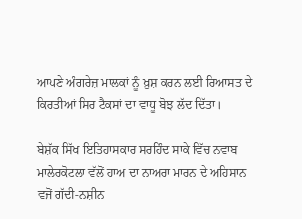ਆਪਣੇ ਅੰਗਰੇਜ਼ ਮਾਲਕਾਂ ਨੂੰ ਖ਼ੁਸ਼ ਕਰਨ ਲਈ ਰਿਆਸਤ ਦੇ ਕਿਰਤੀਆਂ ਸਿਰ ਟੈਕਸਾਂ ਦਾ ਵਾਧੂ ਬੋਝ ਲੱਦ ਦਿੱਤਾ।

ਬੇਸ਼ੱਕ ਸਿੱਖ ਇਤਿਹਾਸਕਾਰ ਸਰਹਿੰਦ ਸਾਕੇ ਵਿੱਚ ਨਵਾਬ ਮਾਲੇਰਕੋਟਲਾ ਵੱਲੋਂ ਹਾਅ ਦਾ ਨਾਅਰਾ ਮਾਰਨ ਦੇ ਅਹਿਸਾਨ ਵਜੋਂ ਗੱਦੀ-ਨਸ਼ੀਨ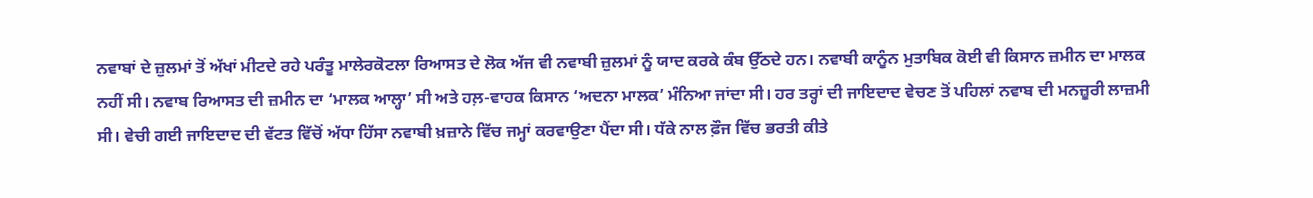ਨਵਾਬਾਂ ਦੇ ਜ਼ੁਲਮਾਂ ਤੋਂ ਅੱਖਾਂ ਮੀਟਦੇ ਰਹੇ ਪਰੰਤੂ ਮਾਲੇਰਕੋਟਲਾ ਰਿਆਸਤ ਦੇ ਲੋਕ ਅੱਜ ਵੀ ਨਵਾਬੀ ਜ਼ੁਲਮਾਂ ਨੂੰ ਯਾਦ ਕਰਕੇ ਕੰਬ ਉੱਠਦੇ ਹਨ। ਨਵਾਬੀ ਕਾਨੂੰਨ ਮੁਤਾਬਿਕ ਕੋਈ ਵੀ ਕਿਸਾਨ ਜ਼ਮੀਨ ਦਾ ਮਾਲਕ ਨਹੀਂ ਸੀ। ਨਵਾਬ ਰਿਆਸਤ ਦੀ ਜ਼ਮੀਨ ਦਾ ‘ਮਾਲਕ ਆਲ੍ਹਾ’ ਸੀ ਅਤੇ ਹਲ਼-ਵਾਹਕ ਕਿਸਾਨ ‘ਅਦਨਾ ਮਾਲਕ’ ਮੰਨਿਆ ਜਾਂਦਾ ਸੀ। ਹਰ ਤਰ੍ਹਾਂ ਦੀ ਜਾਇਦਾਦ ਵੇਚਣ ਤੋਂ ਪਹਿਲਾਂ ਨਵਾਬ ਦੀ ਮਨਜ਼ੂਰੀ ਲਾਜ਼ਮੀ ਸੀ। ਵੇਚੀ ਗਈ ਜਾਇਦਾਦ ਦੀ ਵੱਟਤ ਵਿੱਚੋਂ ਅੱਧਾ ਹਿੱਸਾ ਨਵਾਬੀ ਖ਼ਜ਼ਾਨੇ ਵਿੱਚ ਜਮ੍ਹਾਂ ਕਰਵਾਉਣਾ ਪੈਂਦਾ ਸੀ। ਧੱਕੇ ਨਾਲ ਫ਼ੌਜ ਵਿੱਚ ਭਰਤੀ ਕੀਤੇ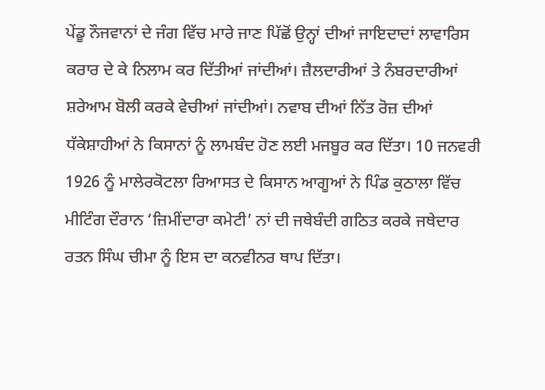ਪੇਂਡੂ ਨੌਜਵਾਨਾਂ ਦੇ ਜੰਗ ਵਿੱਚ ਮਾਰੇ ਜਾਣ ਪਿੱਛੋਂ ਉਨ੍ਹਾਂ ਦੀਆਂ ਜਾਇਦਾਦਾਂ ਲਾਵਾਰਿਸ ਕਰਾਰ ਦੇ ਕੇ ਨਿਲਾਮ ਕਰ ਦਿੱਤੀਆਂ ਜਾਂਦੀਆਂ। ਜ਼ੈਲਦਾਰੀਆਂ ਤੇ ਨੰਬਰਦਾਰੀਆਂ ਸ਼ਰੇਆਮ ਬੋਲੀ ਕਰਕੇ ਵੇਚੀਆਂ ਜਾਂਦੀਆਂ। ਨਵਾਬ ਦੀਆਂ ਨਿੱਤ ਰੋਜ਼ ਦੀਆਂ ਧੱਕੇਸ਼ਾਹੀਆਂ ਨੇ ਕਿਸਾਨਾਂ ਨੂੰ ਲਾਮਬੰਦ ਹੋਣ ਲਈ ਮਜਬੂਰ ਕਰ ਦਿੱਤਾ। 10 ਜਨਵਰੀ 1926 ਨੂੰ ਮਾਲੇਰਕੋਟਲਾ ਰਿਆਸਤ ਦੇ ਕਿਸਾਨ ਆਗੂਆਂ ਨੇ ਪਿੰਡ ਕੁਠਾਲਾ ਵਿੱਚ ਮੀਟਿੰਗ ਦੌਰਾਨ ‘ਜ਼ਿਮੀਂਦਾਰਾ ਕਮੇਟੀ’ ਨਾਂ ਦੀ ਜਥੇਬੰਦੀ ਗਠਿਤ ਕਰਕੇ ਜਥੇਦਾਰ ਰਤਨ ਸਿੰਘ ਚੀਮਾ ਨੂੰ ਇਸ ਦਾ ਕਨਵੀਨਰ ਥਾਪ ਦਿੱਤਾ।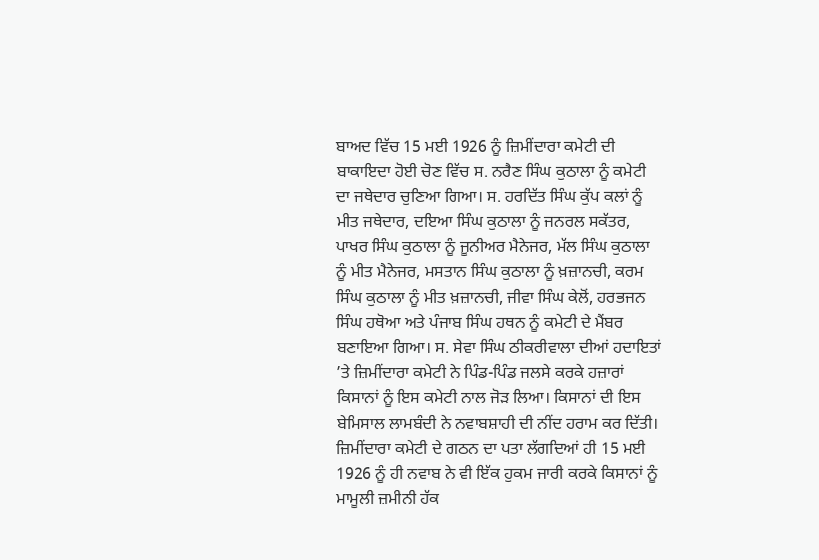ਬਾਅਦ ਵਿੱਚ 15 ਮਈ 1926 ਨੂੰ ਜ਼ਿਮੀਂਦਾਰਾ ਕਮੇਟੀ ਦੀ ਬਾਕਾਇਦਾ ਹੋਈ ਚੋਣ ਵਿੱਚ ਸ. ਨਰੈਣ ਸਿੰਘ ਕੁਠਾਲਾ ਨੂੰ ਕਮੇਟੀ ਦਾ ਜਥੇਦਾਰ ਚੁਣਿਆ ਗਿਆ। ਸ. ਹਰਦਿੱਤ ਸਿੰਘ ਕੁੱਪ ਕਲਾਂ ਨੂੰ ਮੀਤ ਜਥੇਦਾਰ, ਦਇਆ ਸਿੰਘ ਕੁਠਾਲਾ ਨੂੰ ਜਨਰਲ ਸਕੱਤਰ, ਪਾਖਰ ਸਿੰਘ ਕੁਠਾਲਾ ਨੂੰ ਜੂਨੀਅਰ ਮੈਨੇਜਰ, ਮੱਲ ਸਿੰਘ ਕੁਠਾਲਾ ਨੂੰ ਮੀਤ ਮੈਨੇਜਰ, ਮਸਤਾਨ ਸਿੰਘ ਕੁਠਾਲਾ ਨੂੰ ਖ਼ਜ਼ਾਨਚੀ, ਕਰਮ ਸਿੰਘ ਕੁਠਾਲਾ ਨੂੰ ਮੀਤ ਖ਼ਜ਼ਾਨਚੀ, ਜੀਵਾ ਸਿੰਘ ਕੇਲੋਂ, ਹਰਭਜਨ ਸਿੰਘ ਹਥੋਆ ਅਤੇ ਪੰਜਾਬ ਸਿੰਘ ਹਥਨ ਨੂੰ ਕਮੇਟੀ ਦੇ ਮੈਂਬਰ ਬਣਾਇਆ ਗਿਆ। ਸ. ਸੇਵਾ ਸਿੰਘ ਠੀਕਰੀਵਾਲਾ ਦੀਆਂ ਹਦਾਇਤਾਂ ’ਤੇ ਜ਼ਿਮੀਂਦਾਰਾ ਕਮੇਟੀ ਨੇ ਪਿੰਡ-ਪਿੰਡ ਜਲਸੇ ਕਰਕੇ ਹਜ਼ਾਰਾਂ ਕਿਸਾਨਾਂ ਨੂੰ ਇਸ ਕਮੇਟੀ ਨਾਲ ਜੋੜ ਲਿਆ। ਕਿਸਾਨਾਂ ਦੀ ਇਸ ਬੇਮਿਸਾਲ ਲਾਮਬੰਦੀ ਨੇ ਨਵਾਬਸ਼ਾਹੀ ਦੀ ਨੀਂਦ ਹਰਾਮ ਕਰ ਦਿੱਤੀ। ਜ਼ਿਮੀਂਦਾਰਾ ਕਮੇਟੀ ਦੇ ਗਠਨ ਦਾ ਪਤਾ ਲੱਗਦਿਆਂ ਹੀ 15 ਮਈ 1926 ਨੂੰ ਹੀ ਨਵਾਬ ਨੇ ਵੀ ਇੱਕ ਹੁਕਮ ਜਾਰੀ ਕਰਕੇ ਕਿਸਾਨਾਂ ਨੂੰ ਮਾਮੂਲੀ ਜ਼ਮੀਨੀ ਹੱਕ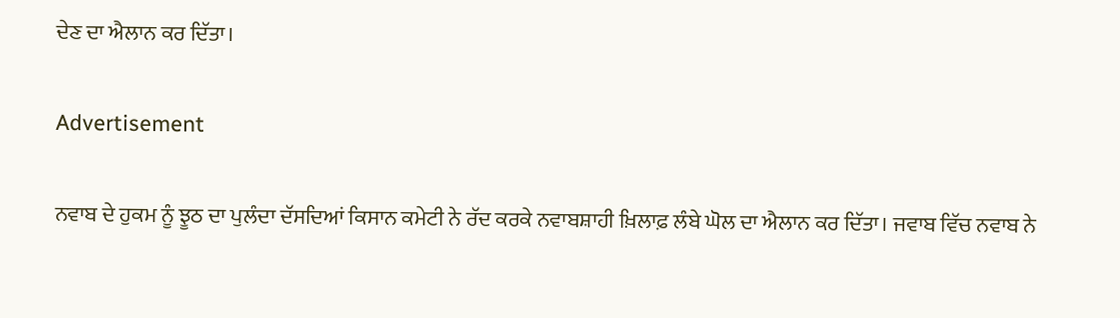ਦੇਣ ਦਾ ਐਲਾਨ ਕਰ ਦਿੱਤਾ।

Advertisement

ਨਵਾਬ ਦੇ ਹੁਕਮ ਨੂੰ ਝੂਠ ਦਾ ਪੁਲੰਦਾ ਦੱਸਦਿਆਂ ਕਿਸਾਨ ਕਮੇਟੀ ਨੇ ਰੱਦ ਕਰਕੇ ਨਵਾਬਸ਼ਾਹੀ ਖ਼ਿਲਾਫ਼ ਲੰਬੇ ਘੋਲ ਦਾ ਐਲਾਨ ਕਰ ਦਿੱਤਾ। ਜਵਾਬ ਵਿੱਚ ਨਵਾਬ ਨੇ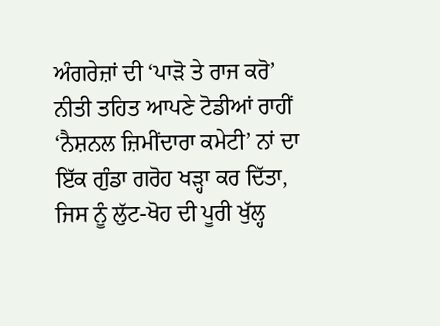ਅੰਗਰੇਜ਼ਾਂ ਦੀ ‘ਪਾੜੋ ਤੇ ਰਾਜ ਕਰੋ’ ਨੀਤੀ ਤਹਿਤ ਆਪਣੇ ਟੋਡੀਆਂ ਰਾਹੀਂ ‘ਨੈਸ਼ਨਲ ਜ਼ਿਮੀਂਦਾਰਾ ਕਮੇਟੀ’ ਨਾਂ ਦਾ ਇੱਕ ਗੁੰਡਾ ਗਰੋਹ ਖੜ੍ਹਾ ਕਰ ਦਿੱਤਾ, ਜਿਸ ਨੂੰ ਲੁੱਟ-ਖੋਹ ਦੀ ਪੂਰੀ ਖੁੱਲ੍ਹ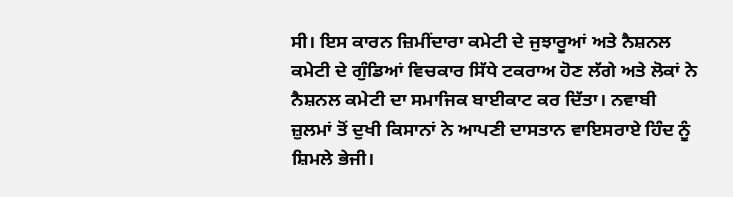ਸੀ। ਇਸ ਕਾਰਨ ਜ਼ਿਮੀਂਦਾਰਾ ਕਮੇਟੀ ਦੇ ਜੁਝਾਰੂਆਂ ਅਤੇ ਨੈਸ਼ਨਲ ਕਮੇਟੀ ਦੇ ਗੁੰਡਿਆਂ ਵਿਚਕਾਰ ਸਿੱਧੇ ਟਕਰਾਅ ਹੋਣ ਲੱਗੇ ਅਤੇ ਲੋਕਾਂ ਨੇ ਨੈਸ਼ਨਲ ਕਮੇਟੀ ਦਾ ਸਮਾਜਿਕ ਬਾਈਕਾਟ ਕਰ ਦਿੱਤਾ। ਨਵਾਬੀ ਜ਼ੁਲਮਾਂ ਤੋਂ ਦੁਖੀ ਕਿਸਾਨਾਂ ਨੇ ਆਪਣੀ ਦਾਸਤਾਨ ਵਾਇਸਰਾਏ ਹਿੰਦ ਨੂੰ ਸ਼ਿਮਲੇ ਭੇਜੀ।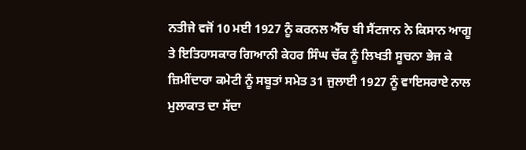ਨਤੀਜੇ ਵਜੋਂ 10 ਮਈ 1927 ਨੂੰ ਕਰਨਲ ਐੱਚ ਬੀ ਸੈਂਟਜਾਨ ਨੇ ਕਿਸਾਨ ਆਗੂ ਤੇ ਇਤਿਹਾਸਕਾਰ ਗਿਆਨੀ ਕੇਹਰ ਸਿੰਘ ਚੱਕ ਨੂੰ ਲਿਖਤੀ ਸੂਚਨਾ ਭੇਜ ਕੇ ਜ਼ਿਮੀਂਦਾਰਾ ਕਮੇਟੀ ਨੂੰ ਸਬੂਤਾਂ ਸਮੇਤ 31 ਜੁਲਾਈ 1927 ਨੂੰ ਵਾਇਸਰਾਏ ਨਾਲ ਮੁਲਾਕਾਤ ਦਾ ਸੱਦਾ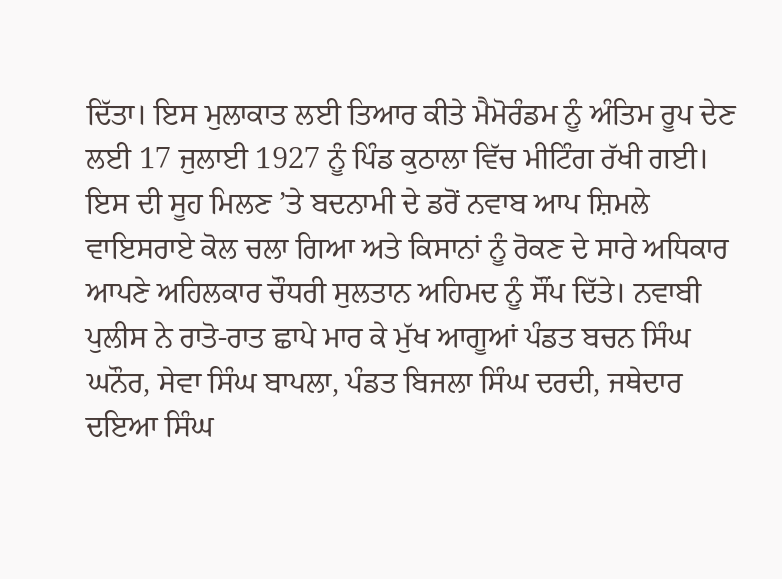ਦਿੱਤਾ। ਇਸ ਮੁਲਾਕਾਤ ਲਈ ਤਿਆਰ ਕੀਤੇ ਮੈਮੋਰੰਡਮ ਨੂੰ ਅੰਤਿਮ ਰੂਪ ਦੇਣ ਲਈ 17 ਜੁਲਾਈ 1927 ਨੂੰ ਪਿੰਡ ਕੁਠਾਲਾ ਵਿੱਚ ਮੀਟਿੰਗ ਰੱਖੀ ਗਈ। ਇਸ ਦੀ ਸੂਹ ਮਿਲਣ ’ਤੇ ਬਦਨਾਮੀ ਦੇ ਡਰੋਂ ਨਵਾਬ ਆਪ ਸ਼ਿਮਲੇ ਵਾਇਸਰਾਏ ਕੋਲ ਚਲਾ ਗਿਆ ਅਤੇ ਕਿਸਾਨਾਂ ਨੂੰ ਰੋਕਣ ਦੇ ਸਾਰੇ ਅਧਿਕਾਰ ਆਪਣੇ ਅਹਿਲਕਾਰ ਚੌਧਰੀ ਸੁਲਤਾਨ ਅਹਿਮਦ ਨੂੰ ਸੌਂਪ ਦਿੱਤੇ। ਨਵਾਬੀ ਪੁਲੀਸ ਨੇ ਰਾਤੋ-ਰਾਤ ਛਾਪੇ ਮਾਰ ਕੇ ਮੁੱਖ ਆਗੂਆਂ ਪੰਡਤ ਬਚਨ ਸਿੰਘ ਘਨੌਰ, ਸੇਵਾ ਸਿੰਘ ਬਾਪਲਾ, ਪੰਡਤ ਬਿਜਲਾ ਸਿੰਘ ਦਰਦੀ, ਜਥੇਦਾਰ ਦਇਆ ਸਿੰਘ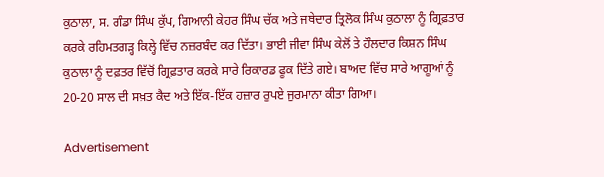ਕੁਠਾਲਾ, ਸ. ਗੰਡਾ ਸਿੰਘ ਕੁੱਪ, ਗਿਆਨੀ ਕੇਹਰ ਸਿੰਘ ਚੱਕ ਅਤੇ ਜਥੇਦਾਰ ਤ੍ਰਿਲੋਕ ਸਿੰਘ ਕੁਠਾਲਾ ਨੂੰ ਗ੍ਰਿਫ਼ਤਾਰ ਕਰਕੇ ਰਹਿਮਤਗੜ੍ਹ ਕਿਲ੍ਹੇ ਵਿੱਚ ਨਜ਼ਰਬੰਦ ਕਰ ਦਿੱਤਾ। ਭਾਈ ਜੀਵਾ ਸਿੰਘ ਕੇਲੋਂ ਤੇ ਹੌਲਦਾਰ ਕਿਸ਼ਨ ਸਿੰਘ ਕੁਠਾਲਾ ਨੂੰ ਦਫ਼ਤਰ ਵਿੱਚੋਂ ਗ੍ਰਿਫ਼ਤਾਰ ਕਰਕੇ ਸਾਰੇ ਰਿਕਾਰਡ ਫੂਕ ਦਿੱਤੇ ਗਏ। ਬਾਅਦ ਵਿੱਚ ਸਾਰੇ ਆਗੂਆਂ ਨੂੰ 20-20 ਸਾਲ ਦੀ ਸਖ਼ਤ ਕੈਦ ਅਤੇ ਇੱਕ-ਇੱਕ ਹਜ਼ਾਰ ਰੁਪਏ ਜੁਰਮਾਨਾ ਕੀਤਾ ਗਿਆ।

Advertisement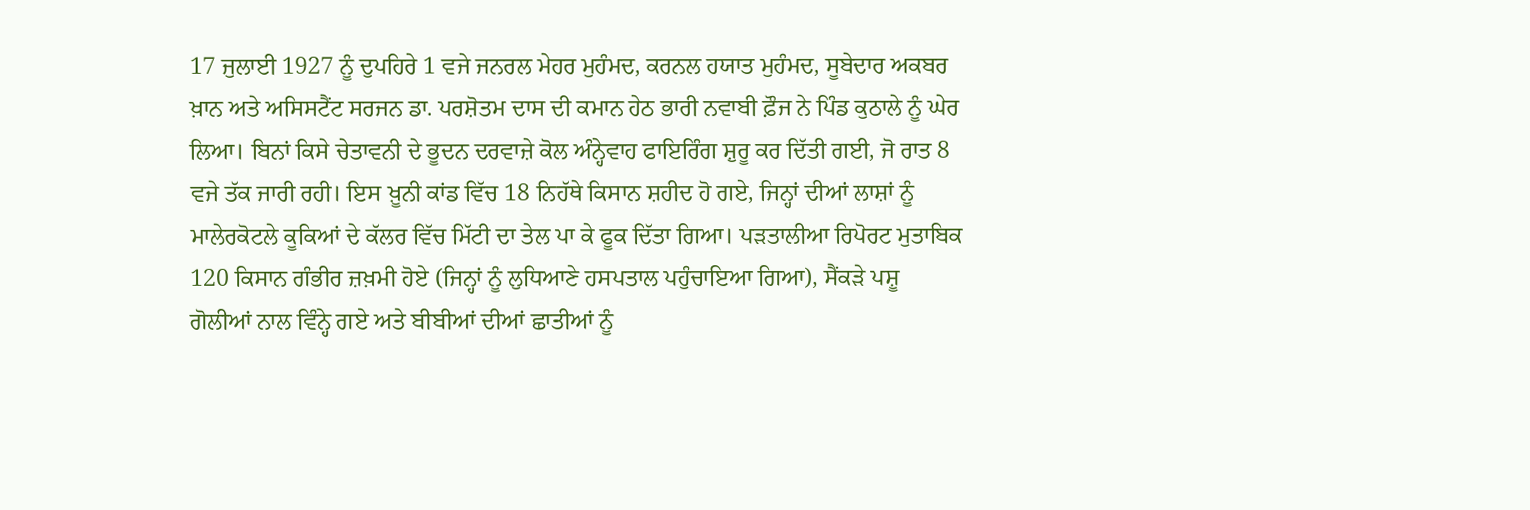17 ਜੁਲਾਈ 1927 ਨੂੰ ਦੁਪਹਿਰੇ 1 ਵਜੇ ਜਨਰਲ ਮੇਹਰ ਮੁਹੰਮਦ, ਕਰਨਲ ਹਯਾਤ ਮੁਹੰਮਦ, ਸੂਬੇਦਾਰ ਅਕਬਰ ਖ਼ਾਨ ਅਤੇ ਅਸਿਸਟੈਂਟ ਸਰਜਨ ਡਾ. ਪਰਸ਼ੋਤਮ ਦਾਸ ਦੀ ਕਮਾਨ ਹੇਠ ਭਾਰੀ ਨਵਾਬੀ ਫ਼ੌਜ ਨੇ ਪਿੰਡ ਕੁਠਾਲੇ ਨੂੰ ਘੇਰ ਲਿਆ। ਬਿਨਾਂ ਕਿਸੇ ਚੇਤਾਵਨੀ ਦੇ ਭੂਦਨ ਦਰਵਾਜ਼ੇ ਕੋਲ ਅੰਨ੍ਹੇਵਾਹ ਫਾਇਰਿੰਗ ਸ਼ੁਰੂ ਕਰ ਦਿੱਤੀ ਗਈ, ਜੋ ਰਾਤ 8 ਵਜੇ ਤੱਕ ਜਾਰੀ ਰਹੀ। ਇਸ ਖ਼ੂਨੀ ਕਾਂਡ ਵਿੱਚ 18 ਨਿਹੱਥੇ ਕਿਸਾਨ ਸ਼ਹੀਦ ਹੋ ਗਏ, ਜਿਨ੍ਹਾਂ ਦੀਆਂ ਲਾਸ਼ਾਂ ਨੂੰ ਮਾਲੇਰਕੋਟਲੇ ਕੂਕਿਆਂ ਦੇ ਕੱਲਰ ਵਿੱਚ ਮਿੱਟੀ ਦਾ ਤੇਲ ਪਾ ਕੇ ਫੂਕ ਦਿੱਤਾ ਗਿਆ। ਪੜਤਾਲੀਆ ਰਿਪੋਰਟ ਮੁਤਾਬਿਕ 120 ਕਿਸਾਨ ਗੰਭੀਰ ਜ਼ਖ਼ਮੀ ਹੋਏ (ਜਿਨ੍ਹਾਂ ਨੂੰ ਲੁਧਿਆਣੇ ਹਸਪਤਾਲ ਪਹੁੰਚਾਇਆ ਗਿਆ), ਸੈਂਕੜੇ ਪਸ਼ੂ ਗੋਲੀਆਂ ਨਾਲ ਵਿੰਨ੍ਹੇ ਗਏ ਅਤੇ ਬੀਬੀਆਂ ਦੀਆਂ ਛਾਤੀਆਂ ਨੂੰ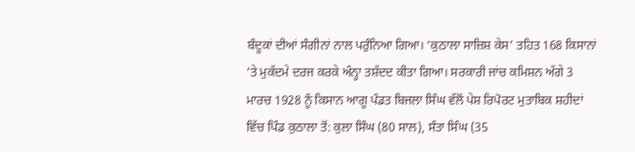ਬੰਦੂਕਾਂ ਦੀਆਂ ਸੰਗੀਨਾਂ ਨਾਲ ਪਰੁੰਨਿਆ ਗਿਆ। ‘ਕੁਠਾਲਾ ਸਾਜ਼ਿਸ਼ ਕੇਸ’ ਤਹਿਤ 168 ਕਿਸਾਨਾਂ ’ਤੇ ਮੁਕੱਦਮੇ ਦਰਜ ਕਰਕੇ ਅੰਨ੍ਹਾ ਤਸ਼ੱਦਦ ਕੀਤਾ ਗਿਆ। ਸਰਕਾਰੀ ਜਾਂਚ ਕਮਿਸ਼ਨ ਅੱਗੇ 3 ਮਾਰਚ 1928 ਨੂੰ ਕਿਸਾਨ ਆਗੂ ਪੰਡਤ ਬਿਜਲਾ ਸਿੰਘ ਵੱਲੋਂ ਪੇਸ਼ ਰਿਪੋਰਟ ਮੁਤਾਬਿਕ ਸ਼ਹੀਦਾਂ ਵਿੱਚ ਪਿੰਡ ਕੁਠਾਲਾ ਤੋਂ: ਕੁਲਾ ਸਿੰਘ (80 ਸਾਲ), ਸੰਤਾ ਸਿੰਘ (35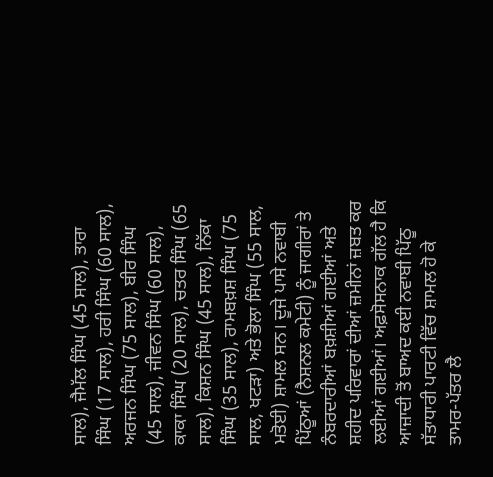ਸਾਲ), ਜੈਮੱਲ ਸਿੰਘ (45 ਸਾਲ), ਤਾਰਾ ਸਿੰਘ (17 ਸਾਲ), ਹਰੀ ਸਿੰਘ (60 ਸਾਲ), ਅਰਜਨ ਸਿੰਘ (75 ਸਾਲ), ਬੀਰ ਸਿੰਘ (45 ਸਾਲ), ਜੀਵਨ ਸਿੰਘ (60 ਸਾਲ), ਕਾਕਾ ਸਿੰਘ (20 ਸਾਲ), ਚਤਰ ਸਿੰਘ (65 ਸਾਲ), ਕਿਸ਼ਨ ਸਿੰਘ (45 ਸਾਲ), ਨਿੱਕਾ ਸਿੰਘ (35 ਸਾਲ), ਰਾਮਬਖ਼ਸ਼ ਸਿੰਘ (75 ਸਾਲ, ਖਟੜਾ) ਅਤੇ ਭੋਲਾ ਸਿੰਘ (55 ਸਾਲ, ਮਤੋਈ) ਸ਼ਾਮਲ ਸਨ। ਦੂਜੇ ਪਾਸੇ ਨਵਾਬੀ ਪਿੱਠੂਆਂ (ਨੈਸ਼ਨਲ ਕਮੇਟੀ) ਨੂੰ ਜਾਗੀਰਾਂ ਤੇ ਨੰਬਰਦਾਰੀਆਂ ਬਖ਼ਸ਼ੀਆਂ ਗਈਆਂ ਅਤੇ ਸ਼ਹੀਦ ਪਰਿਵਾਰਾਂ ਦੀਆਂ ਜ਼ਮੀਨਾਂ ਜ਼ਬਤ ਕਰ ਲਈਆਂ ਗਈਆਂ। ਅਫ਼ਸੋਸਨਾਕ ਗੱਲ ਹੈ ਕਿ ਆਜ਼ਾਦੀ ਤੋਂ ਬਾਅਦ ਕਈ ਨਵਾਬੀ ਪਿੱਠੂ ਸੱਤਾਧਾਰੀ ਪਾਰਟੀ ਵਿੱਚ ਸ਼ਾਮਲ ਹੋ ਕੇ ਤਾਮਰ-ਪੱਤਰ ਲੈ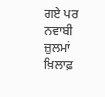ਗਏ ਪਰ ਨਵਾਬੀ ਜ਼ੁਲਮਾਂ ਖ਼ਿਲਾਫ਼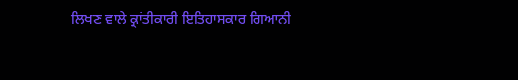ਲਿਖਣ ਵਾਲੇ ਕ੍ਰਾਂਤੀਕਾਰੀ ਇਤਿਹਾਸਕਾਰ ਗਿਆਨੀ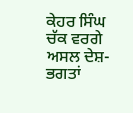ਕੇਹਰ ਸਿੰਘ ਚੱਕ ਵਰਗੇ ਅਸਲ ਦੇਸ਼-ਭਗਤਾਂ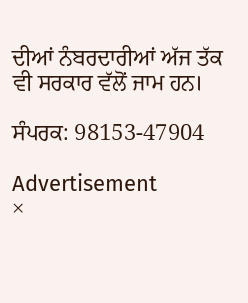ਦੀਆਂ ਨੰਬਰਦਾਰੀਆਂ ਅੱਜ ਤੱਕ ਵੀ ਸਰਕਾਰ ਵੱਲੋਂ ਜਾਮ ਹਨ।

ਸੰਪਰਕ: 98153-47904

Advertisement
×